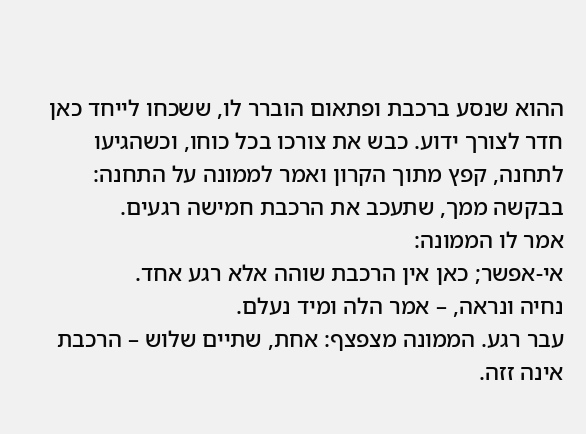ההוא שנסע ברכבת ופתאום הוברר לו, ששכחו לייחד כאן חדר לצורך ידוע. כבש את צורכו בכל כוחו, וכשהגיעו לתחנה, קפץ מתוך הקרון ואמר לממונה על התחנה:
בבקשה ממך, שתעכב את הרכבת חמישה רגעים.
אמר לו הממונה:
אי-אפשר; כאן אין הרכבת שוהה אלא רגע אחד.
נחיה ונראה, – אמר הלה ומיד נעלם.
עבר רגע. הממונה מצפצף: אחת, שתיים שלוש – הרכבת אינה זזה.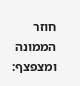חוזר הממונה ומצפצף: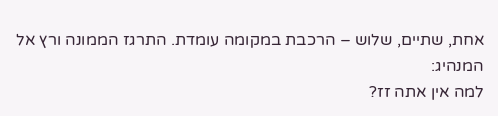אחת, שתיים, שלוש – הרכבת במקומה עומדת. התרגז הממונה ורץ אל המנהיג:
למה אין אתה זז?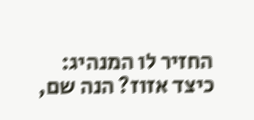החזיר לו המנהיג:
כיצד אזוז? הנה שם,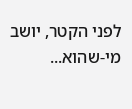לפני הקטר, יושב מי-שהוא...